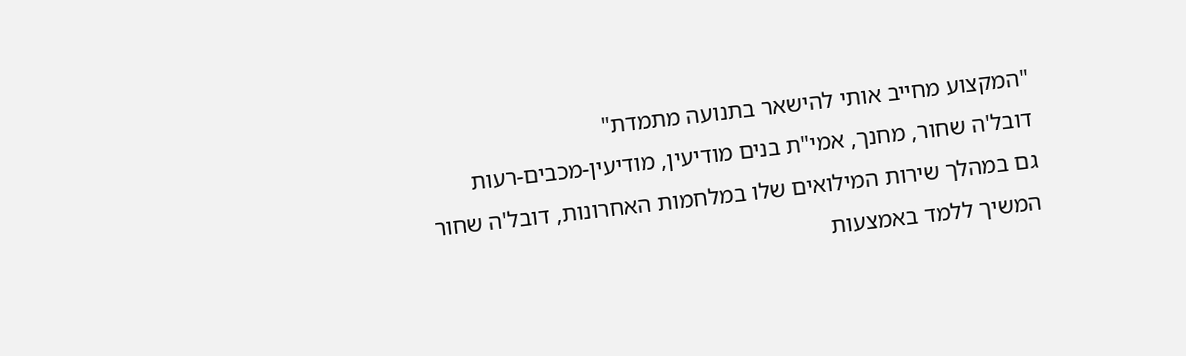"המקצוע מחייב אותי להישאר בתנועה מתמדת"
דובל'ה שחור, מחנך, אמי"ת בנים מודיעין, מודיעין-מכבים-רעות
גם במהלך שירות המילואים שלו במלחמות האחרונות, דובל'ה שחור המשיך ללמד באמצעות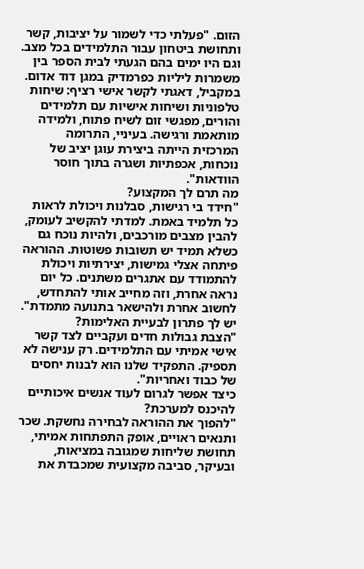הזום. "פעלתי כדי לשמור על יציבות, קשר ותחושת ביטחון עבור התלמידים בכל מצב. וגם היו ימים בהם הגעתי לבית הספר בין משמרות ליליות כפרמדיק במגן דוד אדום. במקביל, דאגתי לקשר אישי רציף: שיחות טלפוניות ושיחות אישיות עם תלמידים והורים, מפגשי זום לשיח פתוח, ולמידה מותאמת ורגישה. בעיניי, התרומה המרכזית הייתה ביצירת עוגן יציב של נוכחות, אכפתיות ושגרה בתוך חוסר הוודאות".
מה תרם לך המקצוע?
"חידד בי רגישות, סבלנות ויכולת לראות כל תלמיד באמת. למדתי להקשיב לעומק, להבין מצבים מורכבים, ולהיות נוכח גם כשלא תמיד יש תשובות פשוטות. ההוראה פיתחה אצלי גמישות, יצירתיות ויכולת להתמודד עם אתגרים משתנים. כל יום נראה אחרת, וזה מחייב אותי להתחדש, לחשוב אחרת ולהישאר בתנועה מתמדת".
יש לך פתרון לבעיית האלימות?
"הצבת גבולות חדים ועקביים לצד קשר אישי אמיתי עם התלמידים. רק ענישה לא תספיק. התפקיד שלנו הוא לבנות יחסים של כבוד ואחריות".
כיצד אפשר לגרום לעוד אנשים איכותיים להיכנס למערכת?
"להפוך את ההוראה לבחירה נחשקת. שכר ותנאים ראויים, אופק התפתחות אמיתי, תחושת שליחות שמגובה במציאות, ובעיקר, סביבה מקצועית שמכבדת את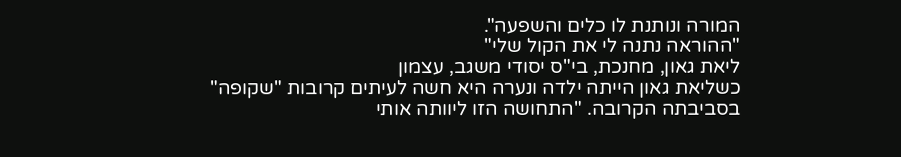המורה ונותנת לו כלים והשפעה".
"ההוראה נתנה לי את הקול שלי"
ליאת גאון, מחנכת, בי"ס יסודי משגב, עצמון
כשליאת גאון הייתה ילדה ונערה היא חשה לעיתים קרובות "שקופה" בסביבתה הקרובה. "התחושה הזו ליוותה אותי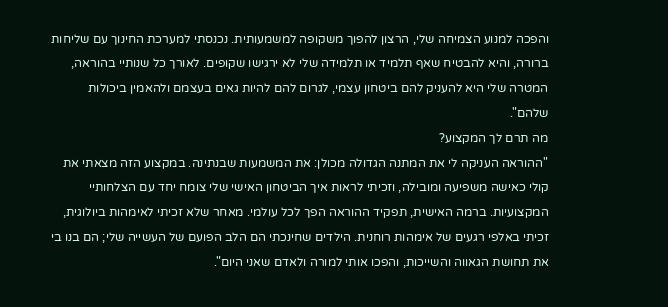והפכה למנוע הצמיחה שלי, הרצון להפוך משקופה למשמעותית. נכנסתי למערכת החינוך עם שליחות ברורה, והיא להבטיח שאף תלמיד או תלמידה שלי לא ירגישו שקופים. לאורך כל שנותיי בהוראה, המטרה שלי היא להעניק להם ביטחון עצמי, לגרום להם להיות גאים בעצמם ולהאמין ביכולות שלהם".
מה תרם לך המקצוע?
"ההוראה העניקה לי את המתנה הגדולה מכולן: את המשמעות שבנתינה. במקצוע הזה מצאתי את קולי כאישה משפיעה ומובילה, וזכיתי לראות איך הביטחון האישי שלי צומח יחד עם הצלחותיי המקצועיות. ברמה האישית, תפקיד ההוראה הפך לכל עולמי. מאחר שלא זכיתי לאימהות ביולוגית, זכיתי באלפי רגעים של אימהות רוחנית. הילדים שחינכתי הם הלב הפועם של העשייה שלי; הם בנו בי את תחושת הגאווה והשייכות, והפכו אותי למורה ולאדם שאני היום".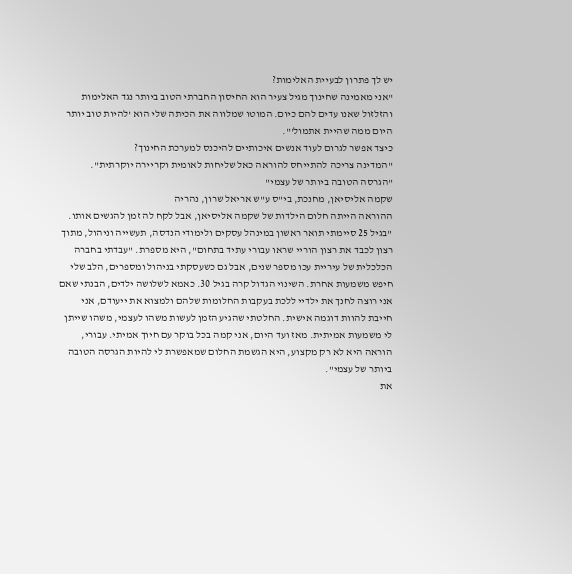יש לך פתרון לבעיית האלימות?
"אני מאמינה שחינוך מגיל צעיר הוא החיסון החברתי הטוב ביותר נגד האלימות והזלזול שאנו עדים להם כיום. המוטו שמלווה את הכיתה שלי הוא 'להיות טוב יותר היום ממה שהיית אתמול'".
כיצד אפשר לגרום לעוד אנשים איכותיים להיכנס למערכת החינוך?
"המדינה צריכה להתייחס להוראה כאל שליחות לאומית וקריירה יוקרתית".
"הגרסה הטובה ביותר של עצמי"
שקמה אליסיאן, מחנכת, בי"ס ע"ש אריאל שרון, נהריה
ההוראה הייתה חלום הילדות של שקמה אליסיאן, אבל לקח לה זמן להגשים אותו. "בגיל 25 סיימתי תואר ראשון במינהל עסקים ולימודי הנדסה, תעשייה וניהול, מתוך רצון לכבד את רצון הוריי שראו עבורי עתיד בתחום", היא מספרת. "עבדתי בחברה הכלכלית של עיריית עכו מספר שנים, אבל גם כשעסקתי בניהול ומספרים, הלב שלי חיפש משמעות אחרת. השינוי הגדול קרה בגיל 30. כאמא לשלושה ילדים, הבנתי שאם אני רוצה לחנך את ילדיי ללכת בעקבות החלומות שלהם ולמצוא את ייעודם, אני חייבת להוות דוגמה אישית. החלטתי שהגיע הזמן לעשות משהו לעצמי, משהו שייתן לי משמעות אמיתית. מאז ועד היום, אני קמה בכל בוקר עם חיוך אמיתי. עבורי, הוראה היא לא רק מקצוע, היא הגשמת החלום שמאפשרת לי להיות הגרסה הטובה ביותר של עצמי".
את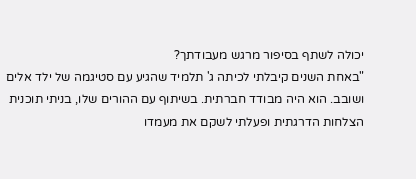יכולה לשתף בסיפור מרגש מעבודתך?
"באחת השנים קיבלתי לכיתה ג' תלמיד שהגיע עם סטיגמה של ילד אלים ושובב. הוא היה מבודד חברתית. בשיתוף עם ההורים שלו, בניתי תוכנית הצלחות הדרגתית ופעלתי לשקם את מעמדו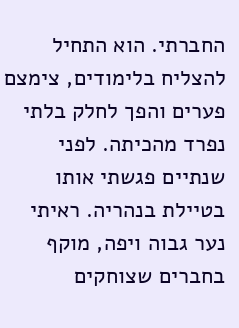החברתי. הוא התחיל להצליח בלימודים, צימצם פערים והפך לחלק בלתי נפרד מהכיתה. לפני שנתיים פגשתי אותו בטיילת בנהריה. ראיתי נער גבוה ויפה, מוקף בחברים שצוחקים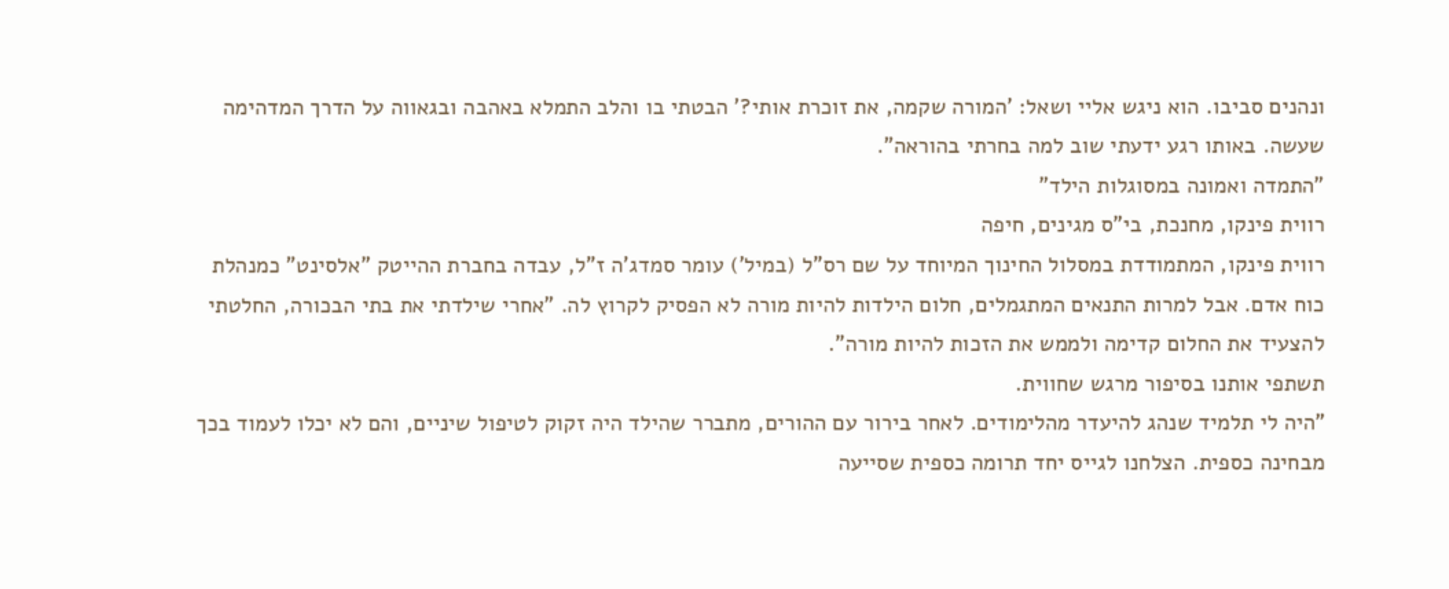ונהנים סביבו. הוא ניגש אליי ושאל: 'המורה שקמה, את זוכרת אותי?' הבטתי בו והלב התמלא באהבה ובגאווה על הדרך המדהימה שעשה. באותו רגע ידעתי שוב למה בחרתי בהוראה".
"התמדה ואמונה במסוגלות הילד"
רווית פינקו, מחנכת, בי"ס מגינים, חיפה
רווית פינקו, המתמודדת במסלול החינוך המיוחד על שם רס"ל (במיל') עומר סמדג'ה ז"ל, עבדה בחברת ההייטק "אלסינט" כמנהלת כוח אדם. אבל למרות התנאים המתגמלים, חלום הילדות להיות מורה לא הפסיק לקרוץ לה. "אחרי שילדתי את בתי הבכורה, החלטתי להצעיד את החלום קדימה ולממש את הזכות להיות מורה".
תשתפי אותנו בסיפור מרגש שחווית.
"היה לי תלמיד שנהג להיעדר מהלימודים. לאחר בירור עם ההורים, מתברר שהילד היה זקוק לטיפול שיניים, והם לא יכלו לעמוד בכך מבחינה כספית. הצלחנו לגייס יחד תרומה כספית שסייעה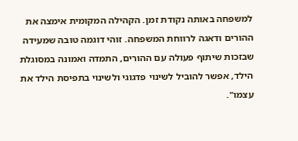למשפחה באותה נקודת זמן. הקהילה המקומית אימצה את ההורים ודאגה לרווחת המשפחה. זוהי דוגמה טובה שמעידה שבזכות שיתוף פעולה עם ההורים, התמדה ואמונה במסוגלת הילד, אפשר להוביל לשינוי פדגוגי ולשינוי בתפיסת הילד את עצמו".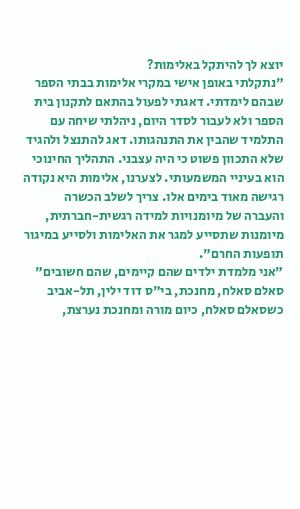יוצא לך להיתקל באלימות?
"נתקלתי באופן אישי במקרי אלימות בבתי הספר שבהם לימדתי. דאגתי לפעול בהתאם לתקנון בית הספר ולא לעבור לסדר היום, ניהלתי שיחה עם התלמיד שהבין את התנהגותו. דאג להתנצל ולהגיד שלא התכוון פשוט כי היה עצבני. התהליך החינוכי הוא בעיניי המשמעותי. לצערנו, אלימות היא נקודה רגישה מאוד בימים אלו. צריך לשלב הכשרה והעברה של מיומנויות למידה רגשית-חברתית, מיומנות שתסייע למגר את האלימות ולסייע במיגור תופעות החרם".
"אני מלמדת ילדים שהם קיימים, שהם חשובים"
סאלם סאלח, מחנכת, בי"ס דוד ילין, תל-אביב
כשסאלם סאלח, כיום מורה ומחנכת נערצת,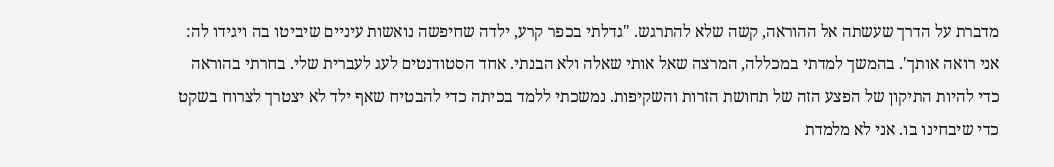מדברת על הדרך שעשתה אל ההוראה, קשה שלא להתרגש. "גדלתי בכפר קרע, ילדה שחיפשה נואשות עיניים שיביטו בה ויגידו לה: אני רואה אותך'. בהמשך למדתי במכללה, המרצה שאל אותי שאלה ולא הבנתי. אחד הסטודנטים לעג לעברית שלי. בחרתי בהוראה כדי להיות התיקון של הפצע הזה של תחושת הזרות והשקיפות. נמשכתי ללמד בכיתה כדי להבטיח שאף ילד לא יצטרך לצרוח בשקט כדי שיבחינו בו. אני לא מלמדת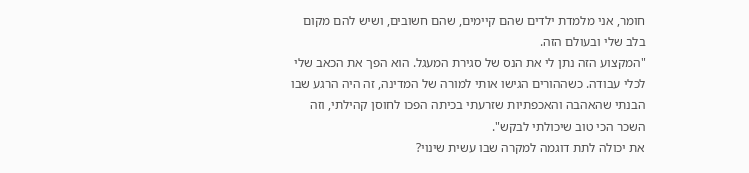חומר, אני מלמדת ילדים שהם קיימים, שהם חשובים, ושיש להם מקום בלב שלי ובעולם הזה.
"המקצוע הזה נתן לי את הנס של סגירת המעגל. הוא הפך את הכאב שלי לכלי עבודה. כשההורים הגישו אותי למורה של המדינה, זה היה הרגע שבו הבנתי שהאהבה והאכפתיות שזרעתי בכיתה הפכו לחוסן קהילתי, וזה השכר הכי טוב שיכולתי לבקש".
את יכולה לתת דוגמה למקרה שבו עשית שינוי?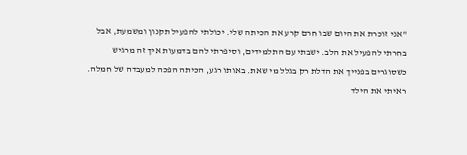"אני זוכרת את היום שבו חרם קרע את הכיתה שלי. יכולתי להפעיל תקנון ומשמעת, אבל בחרתי להפעיל את הלב. ישבתי עם התלמידים, וסיפרתי להם בדמעות איך זה מרגיש כשסוגרים בפנייך את הדלת רק בגלל מי שאת. באותו רגע, הכיתה הפכה למעבדה של חמלה. ראיתי את הילד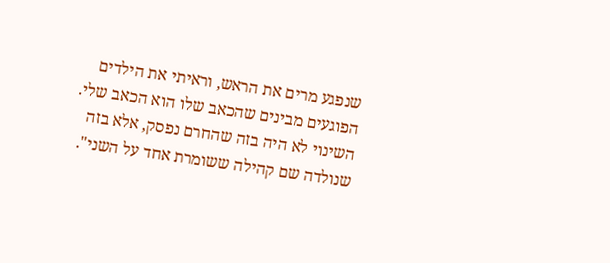שנפגע מרים את הראש, וראיתי את הילדים הפוגעים מבינים שהכאב שלו הוא הכאב שלי. השינוי לא היה בזה שהחרם נפסק, אלא בזה שנולדה שם קהילה ששומרת אחד על השני".